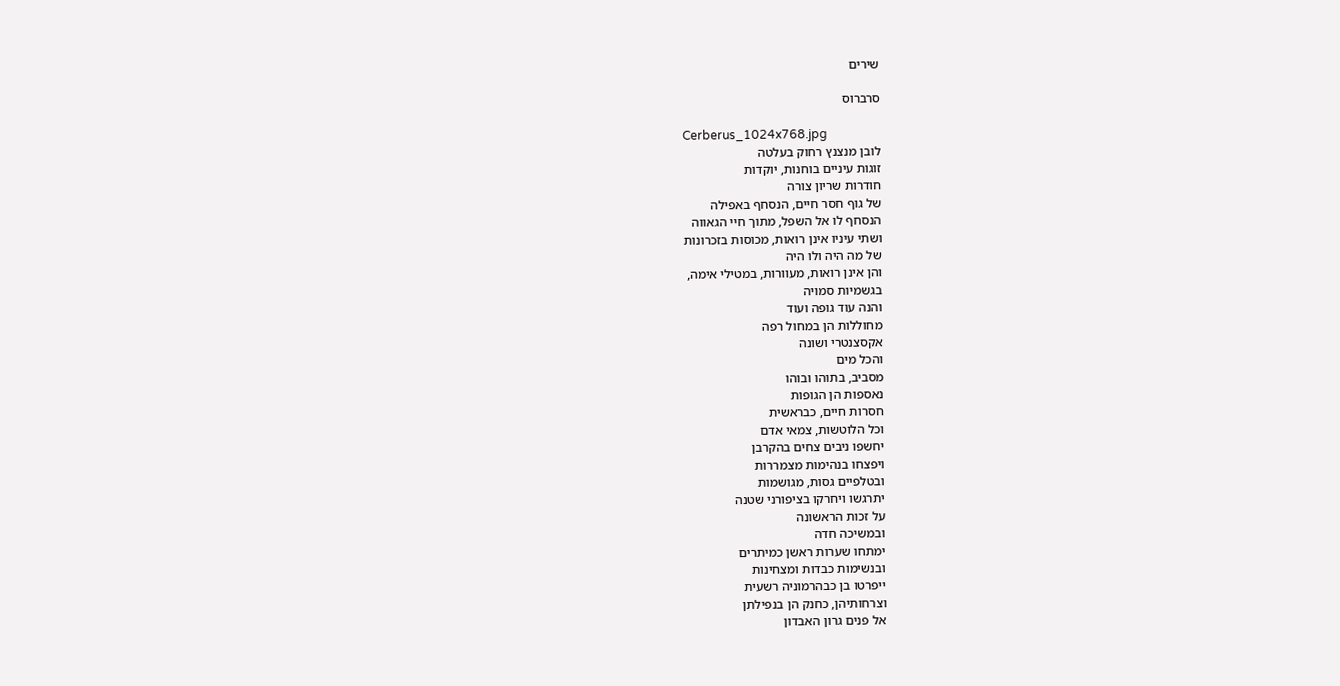שירים

סרברוס

Cerberus_1024x768.jpg
לובן מנצנץ רחוק בעלטה
זוגות עיניים בוחנות, יוקדות
חודרות שריון צורה
של גוף חסר חיים, הנסחף באפילה
הנסחף לו אל השפל, מתוך חיי הגאווה
ושתי עיניו אינן רואות, מכוסות בזכרונות
של מה היה ולו היה
והן אינן רואות, מעוורות, במטילי אימה,
בגשמיות סמויה
והנה עוד גופה ועוד
מחוללות הן במחול רפה
אקסצנטרי ושונה
והכל מים
מסביב, בתוהו ובוהו
נאספות הן הגופות
חסרות חיים, כבראשית
וכל הלוטשות, צמאי אדם
יחשפו ניבים צחים בהקרבן
ויפצחו בנהימות מצמררות
ובטלפיים גסות, מגושמות
יתרגשו ויחרקו בציפורני שטנה
על זכות הראשונה
ובמשיכה חדה
ימתחו שערות ראשן כמיתרים
ובנשימות כבדות ומצחינות
ייפרטו בן כבהרמוניה רשעית
וצרחותיהן, כחנק הן בנפילתן
אל פנים גרון האבדון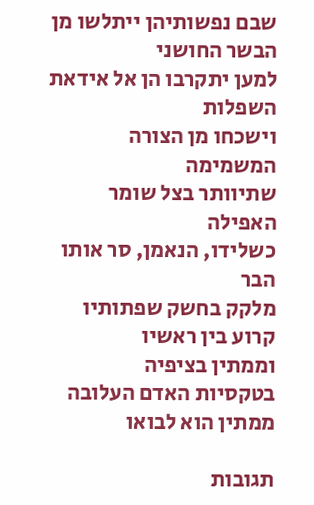שבם נפשותיהן ייתלשו מן הבשר החושני
למען יתקרבו הן אל אידאת השפלות
וישכחו מן הצורה המשמימה
שתיוותר בצל שומר האפילה
כשלידו, הנאמן, סר אותו הבר
מלקק בחשק שפתותיו
קרוע בין ראשיו
וממתין בציפיה
בטקסיות האדם העלובה
ממתין הוא לבואו

תגובות